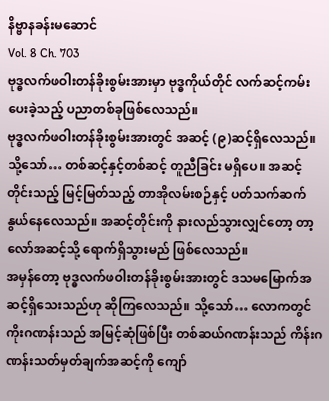နိဗ္ဗာနခန်းမဆောင်
Vol. 8 Ch. 703
ဗုဒ္ဓလက်ဖဝါးတန်ခိုးစွမ်းအားမှာ ဗုဒ္ဓကိုယ်တိုင် လက်ဆင့်ကမ်းပေးခဲ့သည့် ပညာတစ်ခုဖြစ်လေသည်။
ဗုဒ္ဓလက်ဖဝါးတန်ခိုးစွမ်းအားတွင် အဆင့် (၉)ဆင့်ရှိလေသည်။ သို့သော်… တစ်ဆင့်နှင့်တစ်ဆင့် တူညီခြင်း မရှိပေ။ အဆင့်တိုင်းသည့် မြင့်မြတ်သည့် တာအိုလမ်းစဉ်နှင့် ပတ်သက်ဆက်နွယ်နေလေသည်။ အဆင့်တိုင်းကို နားလည်သွားလျှင်တော့ တာ့လော်အဆင့်သို့ ရောက်ရှိသွားမည် ဖြစ်လေသည်။
အမှန်တော့ ဗုဒ္ဓလက်ဖဝါးတန်ခိုးစွမ်းအားတွင် ဒသမမြောက်အဆင့်ရှိသေးသည်ဟု ဆိုကြလေသည်။ သို့သော်… လောကတွင် ကိုးဂဏန်းသည် အမြင့်ဆုံဖြစ်ပြီး တစ်ဆယ်ဂဏန်းသည် ကိန်းဂဏန်းသတ်မှတ်ချက်အဆင့်ကို ကျော်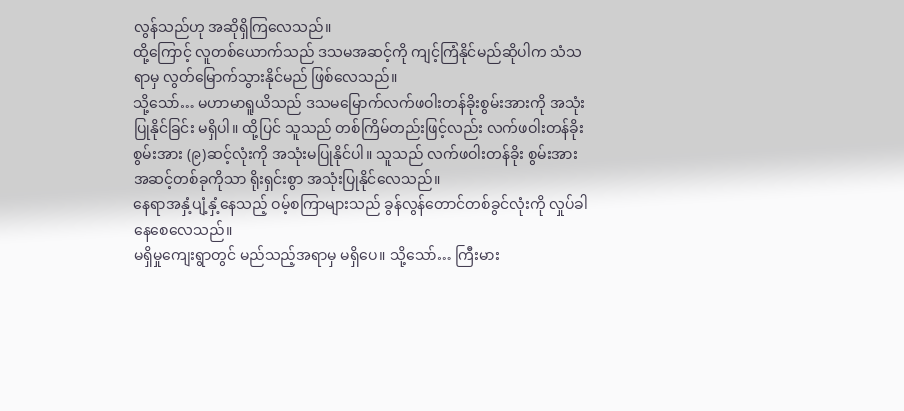လွန်သည်ဟု အဆိုရှိကြလေသည်။
ထို့ကြောင့် လူတစ်ယောက်သည် ဒသမအဆင့်ကို ကျင့်ကြံနိုင်မည်ဆိုပါက သံသရာမှ လွတ်မြောက်သွားနိုင်မည် ဖြစ်လေသည်။
သို့သော်… မဟာမာရူယိသည် ဒသမမြောက်လက်ဖဝါးတန်ခိုးစွမ်းအားကို အသုံးပြုနိုင်ခြင်း မရှိပါ။ ထို့ပြင် သူသည် တစ်ကြိမ်တည်းဖြင့်လည်း လက်ဖဝါးတန်ခိုးစွမ်းအား (၉)ဆင့်လုံးကို အသုံးမပြုနိုင်ပါ။ သူသည် လက်ဖဝါးတန်ခိုး စွမ်းအား အဆင့်တစ်ခုကိုသာ ရိုးရှင်းစွာ အသုံးပြုနိုင်လေသည်။
နေရာအနှံ့ပျံ့နှံ့နေသည့် ဝမ့်စကြာများသည် ခွန်လွန်တောင်တစ်ခွင်လုံးကို လှုပ်ခါနေစေလေသည်။
မရှိမှုကျေးရွာတွင် မည်သည့်အရာမှ မရှိပေ။ သို့သော်… ကြီးမား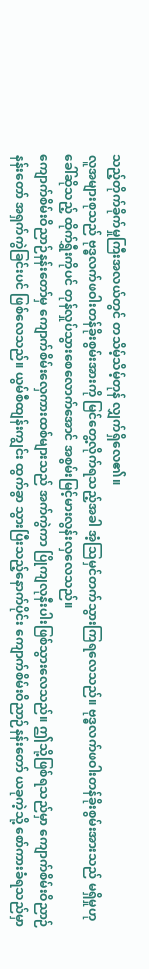သည့်တိုက်ခိုက်မှုကြီးအလယ်တွင် တသိမ့်သိမ့်တုန် လျှက်ရှိလေ၏။
လူအများစုသည် ဗုဒ္ဓလက်ဖဝါးတန်ခိုးစွမ်းအားကို မြင်တွေ့လိုက်ရသည့်အခါ အံ့သြမှင်တက်သွားကြရလေသည်။ ဗုဒ္ဓလက်ဖဝါးတန်ခိုးစွမ်းအားသည် မရှိမှုဟုခေါ်ဆိုသည့် ထိုက်ရွှီးကိုပင် တုန်လှုပ်သွားစေလောက်အောင် အစွမ်းမြင့်မားလွန်းလှလေသည်။
ကျောက်စိမ်းဝိညာဉ်နန်းတော်မှ ကျောက်စိမ်းလှေကားထစ်များသည် အက်ကွဲကာ ပြိုကျလုနီးပါးဖြစ်သွားလေသည်။ ဤသို့ဖြစ်ရသည်မှာ ကျောက်စိမ်းဝိညာဉ်နန်းတော် အရှက်ကွဲခြင်းပင် ဖြစ်လေသည်။ ယွမ်စီထျန်းကျွင်း ထွက်ခွာ သွားပြီးသည့်နောက်ပိုင်း ကျောက်စိမ်းဝိညာဉ်နန်းတော် ယခုကဲ့သို့ စော်ကားခံရသည်မှာ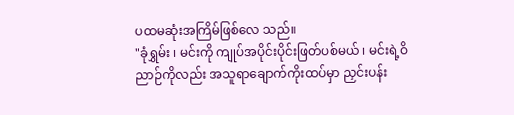ပထမဆုံးအကြိမ်ဖြစ်လေ သည်။
"ခုံရွှမ်း ၊ မင်းကို ကျုပ်အပိုင်းပိုင်းဖြတ်ပစ်မယ် ၊ မင်းရဲ့ဝိညာဉ်ကိုလည်း အသူရာချောက်ကိုးထပ်မှာ ညှင်းပန်း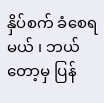နှိပ်စက် ခံစေရမယ် ၊ ဘယ်တော့မှ ပြန်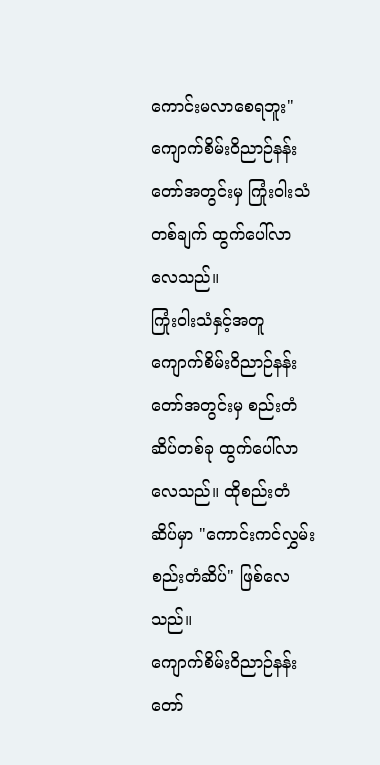ကောင်းမလာစေရဘူး"
ကျောက်စိမ်းဝိညာဉ်နန်းတော်အတွင်းမှ ကြုံးဝါးသံတစ်ချက် ထွက်ပေါ်လာလေသည်။
ကြုံးဝါးသံနှင့်အတူ ကျောက်စိမ်းဝိညာဉ်နန်းတော်အတွင်းမှ စည်းတံဆိပ်တစ်ခု ထွက်ပေါ်လာလေသည်။ ထိုစည်းတံဆိပ်မှာ "ကောင်းကင်လွှမ်းစည်းတံဆိပ်" ဖြစ်လေသည်။
ကျောက်စိမ်းဝိညာဉ်နန်းတော်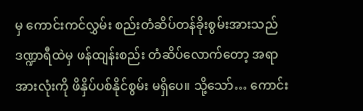မှ ကောင်းကင်လွှမ်း စည်းတံဆိပ်တန်ခိုးစွမ်းအားသည် ဒဏ္ဍာရီထဲမှ ဖန်ထျန်းစည်း တံဆိပ်လောက်တော့ အရာအားလုံးကို ဖိနှိပ်ပစ်နိုင်စွမ်း မရှိပေ။ သို့သော်… ကောင်း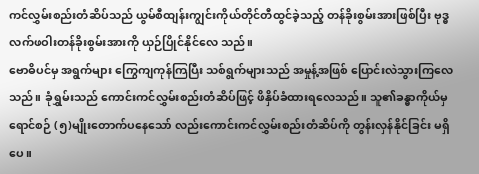ကင်လွှမ်းစည်းတံဆိပ်သည် ယွမ်စီထျန်းကျွင်းကိုယ်တိုင်တီထွင်ခဲ့သည့် တန်ခိုးစွမ်းအားဖြစ်ပြီး ဗုဒ္ဓလက်ဖဝါးတန်ခိုးစွမ်းအားကို ယှဉ်ပြိုင်နိုင်လေ သည်။
ဗောဓိပင်မှ အရွက်များ ကြွေကျကုန်ကြပြီး သစ်ရွက်များသည် အမှုန့်အဖြစ် ပြောင်းလဲသွားကြလေသည်။ ခုံရွှမ်းသည် ကောင်းကင်လွှမ်းစည်းတံဆိပ်ဖြင့် ဖိနှိပ်ခံထားရလေသည်။ သူ၏ခန္ဓာကိုယ်မှ ရောင်စဉ် (၅)မျိုးတောက်ပနေသော် လည်းကောင်းကင်လွှမ်းစည်းတံဆိပ်ကို တွန်းလှန်နိုင်ခြင်း မရှိပေ။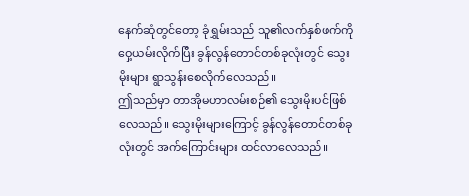နေက်ဆုံတွင်တော့ ခုံရွှမ်းသည် သူ၏လက်နှစ်ဖက်ကိုဝှေ့ယမ်းလိုက်ပြီး ခွန်လွန်တောင်တစ်ခုလုံးတွင် သွေးမိုးများ ရွာသွန်းစေလိုက်လေသည်။
ဤသည်မှာ တာအိုမဟာလမ်းစဉ်၏ သွေးမိုးပင်ဖြစ်လေသည်။ သွေးမိုးများကြောင့် ခွန်လွန်တောင်တစ်ခုလုံးတွင် အက်ကြောင်းများ ထင်လာလေသည်။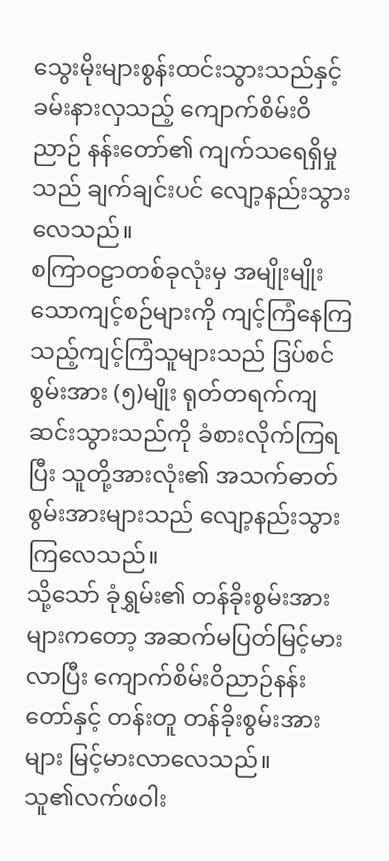သွေးမိုးများစွန်းထင်းသွားသည်နှင့် ခမ်းနားလှသည့် ကျောက်စိမ်းဝိညာဉ် နန်းတော်၏ ကျက်သရေရှိမှုသည် ချက်ချင်းပင် လျော့နည်းသွားလေသည်။
စကြာဝဠာတစ်ခုလုံးမှ အမျိုးမျိုးသောကျင့်စဉ်များကို ကျင့်ကြံနေကြသည့်ကျင့်ကြံသူများသည် ဒြပ်စင်စွမ်းအား (၅)မျိုး ရုတ်တရက်ကျဆင်းသွားသည်ကို ခံစားလိုက်ကြရပြီး သူတို့အားလုံး၏ အသက်ဓာတ်စွမ်းအားများသည် လျော့နည်းသွားကြလေသည်။
သို့သော် ခုံရွှမ်း၏ တန်ခိုးစွမ်းအားများကတော့ အဆက်မပြတ်မြင့်မားလာပြီး ကျောက်စိမ်းဝိညာဉ်နန်းတော်နှင့် တန်းတူ တန်ခိုးစွမ်းအားများ မြင့်မားလာလေသည်။
သူ၏လက်ဖဝါး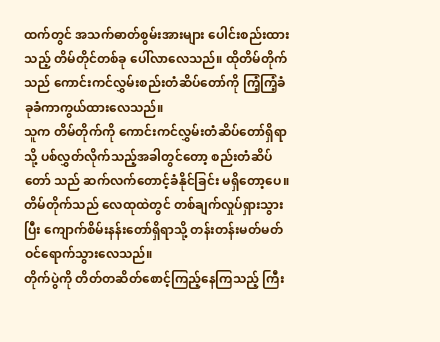ထက်တွင် အသက်ဓာတ်စွမ်းအားများ ပေါင်းစည်းထားသည့် တိမ်တိုင်တစ်ခု ပေါ်လာလေသည်။ ထိုတိမ်တိုက်သည် ကောင်းကင်လွှမ်းစည်းတံဆိပ်တော်ကို ကြံ့ကြံ့ခံ ခုခံကာကွယ်ထားလေသည်။
သူက တိမ်တိုက်ကို ကောင်းကင်လွှမ်းတံဆိပ်တော်ရှိရာသို့ ပစ်လွှတ်လိုက်သည့်အခါတွင်တော့ စည်းတံဆိပ်တော် သည် ဆက်လက်တောင့်ခံနိုင်ခြင်း မရှိတော့ပေ။ တိမ်တိုက်သည် လေထုထဲတွင် တစ်ချက်လှုပ်ရှားသွားပြီး ကျောက်စိမ်းနန်းတော်ရှိရာသို့ တန်းတန်းမတ်မတ် ဝင်ရောက်သွားလေသည်။
တိုက်ပွဲကို တိတ်တဆိတ်စောင့်ကြည့်နေကြသည့် ကြီး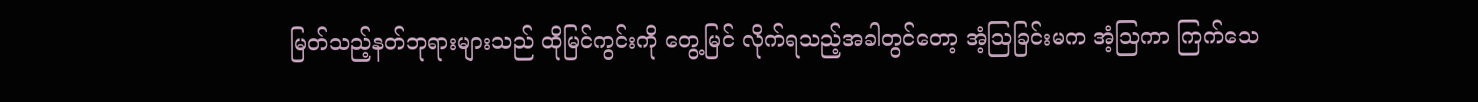မြတ်သည့်နတ်ဘုရားများသည် ထိုမြင်ကွင်းကို တွေ့မြင် လိုက်ရသည့်အခါတွင်တော့ အံ့သြခြင်းမက အံ့သြကာ ကြက်သေ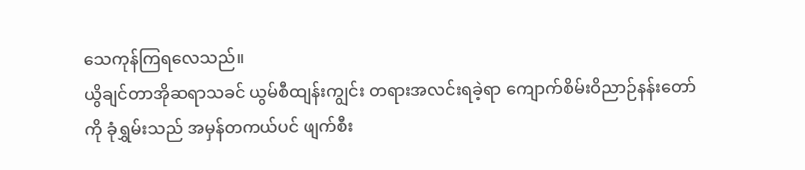သေကုန်ကြရလေသည်။
ယွိချင်တာအိုဆရာသခင် ယွမ်စီထျန်းကျွင်း တရားအလင်းရခဲ့ရာ ကျောက်စိမ်းဝိညာဉ်နန်းတော်ကို ခုံရွှမ်းသည် အမှန်တကယ်ပင် ဖျက်စီး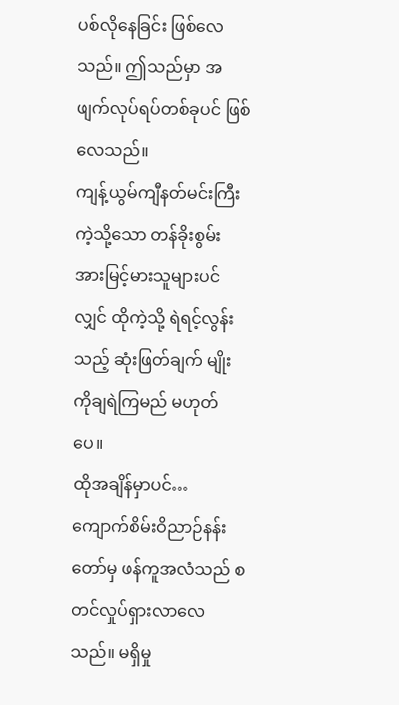ပစ်လိုနေခြင်း ဖြစ်လေသည်။ ဤသည်မှာ အဖျက်လုပ်ရပ်တစ်ခုပင် ဖြစ်လေသည်။
ကျန့်ယွမ်ကျီနတ်မင်းကြီးကဲ့သို့သော တန်ခိုးစွမ်းအားမြင့်မားသူများပင်လျှင် ထိုကဲ့သို့ ရဲရင့်လွန်းသည့် ဆုံးဖြတ်ချက် မျိုးကိုချရဲကြမည် မဟုတ်ပေ။
ထိုအချိန်မှာပင်… ကျောက်စိမ်းဝိညာဉ်နန်းတော်မှ ဖန်ကူအလံသည် စတင်လှုပ်ရှားလာလေသည်။ မရှိမှု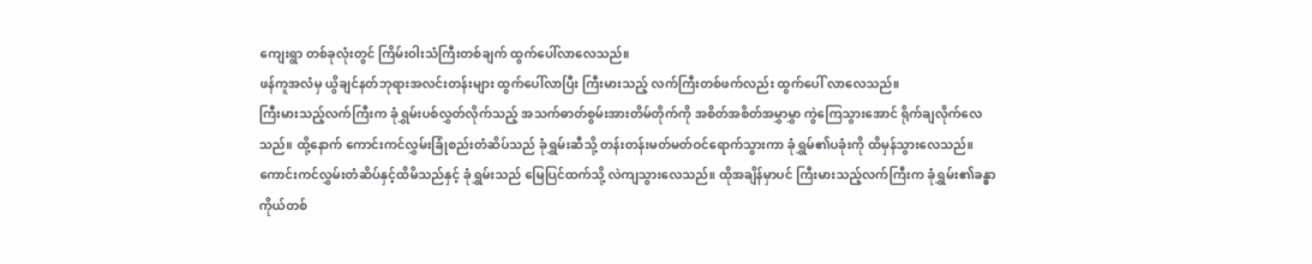ကျေးရွာ တစ်ခုလုံးတွင် ကြိမ်းဝါးသံကြီးတစ်ချက် ထွက်ပေါ်လာလေသည်။
ဖန်ကူအလံမှ ယွိချင်နတ်ဘုရားအလင်းတန်းများ ထွက်ပေါ်လာပြီး ကြီးမားသည့် လက်ကြီးတစ်ဖက်လည်း ထွက်ပေါ် လာလေသည်။
ကြီးမားသည့်လက်ကြီးက ခုံရွှမ်းပစ်လွှတ်လိုက်သည့် အသက်ဓာတ်စွမ်းအားတိမ်တိုက်ကို အစိတ်အစိတ်အမွှာမွှာ ကွဲကြေသွားအောင် ရိုက်ချလိုက်လေသည်။ ထို့နောက် ကောင်းကင်လွှမ်းခြုံစည်းတံဆိပ်သည် ခုံရွှမ်းဆီသို့ တန်းတန်းမတ်မတ်ဝင်ရောက်သွားကာ ခုံရွှမ်၏ပခုံးကို ထိမှန်သွားလေသည်။
ကောင်းကင်လွှမ်းတံဆိပ်နှင့်ထိမိသည်နှင့် ခုံရွှမ်းသည် မြေပြင်ထက်သို့ လဲကျသွားလေသည်။ ထိုအချိန်မှာပင် ကြီးမားသည့်လက်ကြီးက ခုံရွှမ်း၏ခန္ဓာကိုယ်တစ်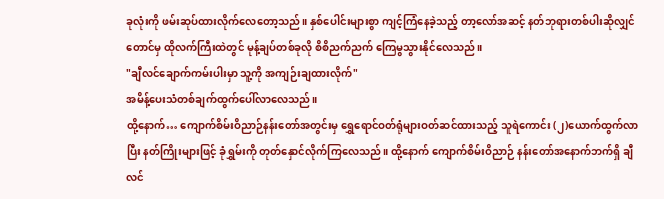ခုလုံးကို ဖမ်းဆုပ်ထားလိုက်လေတော့သည်။ နှစ်ပေါင်းများစွာ ကျင့်ကြံနေခဲ့သည့် တာ့လော်အဆင့် နတ်ဘုရားတစ်ပါးဆိုလျှင်တောင်မှ ထိုလက်ကြီးထဲတွင် မုန့်ချပ်တစ်ခုလို စိစိညက်ညက် ကြေမွသွားနိုင်လေသည်။
"ချီလင်ချောက်ကမ်းပါးမှာ သူ့ကို အကျဉ်းချထားလိုက်"
အမိန့်ပေးသံတစ်ချက်ထွက်ပေါ်လာလေသည်။
ထို့နောက်… ကျောက်စိမ်းဝိညာဉ်နန်းတော်အတွင်းမှ ရွှေရောင်ဝတ်ရုံများဝတ်ဆင်ထားသည့် သူရဲကောင်း (၂)ယောက်ထွက်လာပြီး နတ်ကြိုးများဖြင့် ခုံရွှမ်းကို တုတ်နှောင်လိုက်ကြလေသည်။ ထို့နောက် ကျောက်စိမ်းဝိညာဉ် နန်းတော်အနောက်ဘက်ရှိ ချီလင်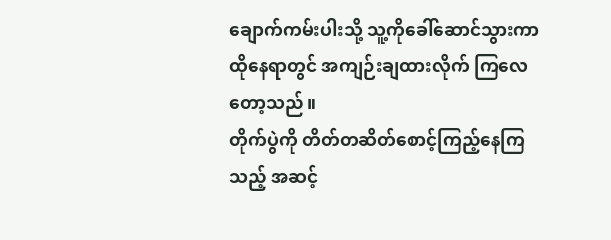ချောက်ကမ်းပါးသို့ သူ့ကိုခေါ်ဆောင်သွားကာ ထိုနေရာတွင် အကျဉ်းချထားလိုက် ကြလေတော့သည်။
တိုက်ပွဲကို တိတ်တဆိတ်စောင့်ကြည့်နေကြသည့် အဆင့်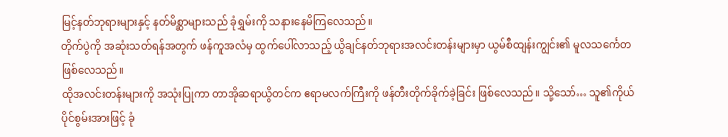မြင့်နတ်ဘုရားများနှင့် နတ်မိစ္ဆာများသည် ခုံရွှမ်းကို သနားနေမိကြလေသည်။
တိုက်ပွဲကို အဆုံးသတ်ရန်အတွက် ဖန်ကူအလံမှ ထွက်ပေါ်လာသည့် ယွိချင်နတ်ဘုရားအလင်းတန်းများမှာ ယွမ်စီထျန်းကျွင်း၏ မူလသင်္ကေတဖြစ်လေသည်။
ထိုအလင်းတန်းများကို အသုံးပြုကာ တာအိုဆရာယွိတင်က ဧရာမလက်ကြီးကို ဖန်တီးတိုက်ခိုက်ခဲ့ခြင်း ဖြစ်လေသည်။ သို့သော်… သူ၏ကိုယ်ပိုင်စွမ်းအားဖြင့် ခုံ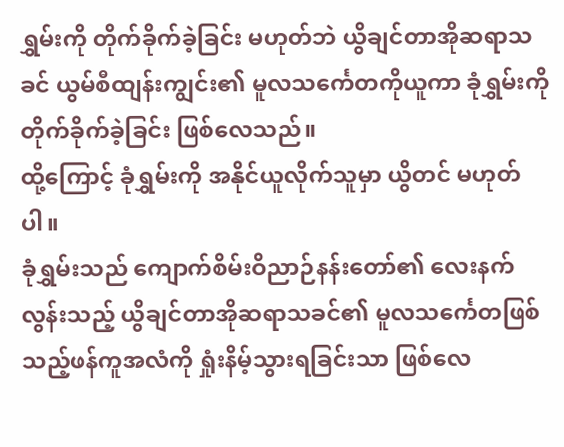ရွှမ်းကို တိုက်ခိုက်ခဲ့ခြင်း မဟုတ်ဘဲ ယွိချင်တာအိုဆရာသခင် ယွမ်စီထျန်းကျွင်း၏ မူလသင်္ကေတကိုယူကာ ခုံရွှမ်းကို တိုက်ခိုက်ခဲ့ခြင်း ဖြစ်လေသည်။
ထို့ကြောင့် ခုံရွှမ်းကို အနိုင်ယူလိုက်သူမှာ ယွိတင် မဟုတ်ပါ။
ခုံရွှမ်းသည် ကျောက်စိမ်းဝိညာဉ်နန်းတော်၏ လေးနက်လွန်းသည့် ယွိချင်တာအိုဆရာသခင်၏ မူလသင်္ကေတဖြစ် သည့်ဖန်ကူအလံကို ရှုံးနိမ့်သွားရခြင်းသာ ဖြစ်လေ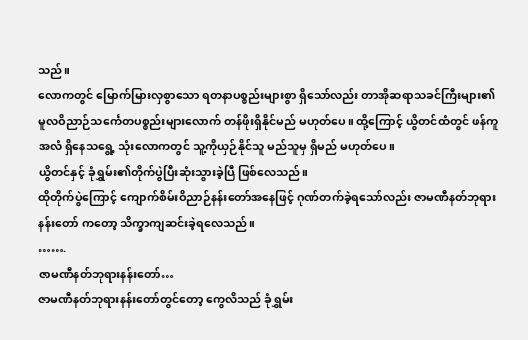သည်။
လောကတွင် မြောက်မြားလှစွာသော ရတနာပစ္စည်းများစွာ ရှိသော်လည်း တာအိုဆရာသခင်ကြီးများ၏ မူလဝိညာဉ်သင်္ကေတပစ္စည်းများလောက် တန်ဖိုးရှိနိုင်မည် မဟုတ်ပေ။ ထို့ကြောင့် ယွိတင်ထံတွင် ဖန်ကူအလံ ရှိနေသရွေ့ သုံးလောကတွင် သူ့ကိုယှဉ်နိုင်သူ မည်သူမှ ရှိမည် မဟုတ်ပေ။
ယွိတင်နှင့် ခုံရွှမ်း၏တိုက်ပွဲပြီးဆုံးသွားခဲ့ပြီ ဖြစ်လေသည်။
ထိုတိုက်ပွဲကြောင့် ကျောက်စိမ်းဝိညာဉ်နန်းတော်အနေဖြင့် ဂုဏ်တက်ခဲ့ရသော်လည်း ဇာမဏီနတ်ဘုရားနန်းတော် ကတော့ သိက္ခာကျဆင်းခဲ့ရလေသည်။
…….
ဇာမဏီနတ်ဘုရားနန်းတော်…
ဇာမဏီနတ်ဘုရားနန်းတော်တွင်တော့ ကွေလိသည် ခုံရွှမ်း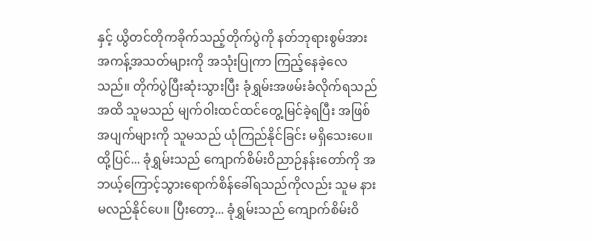နှင့် ယွိတင်တိုကခိုက်သည့်တိုက်ပွဲကို နတ်ဘုရားစွမ်အား အကန့်အသတ်များကို အသုံးပြုကာ ကြည့်နေခဲ့လေသည်။ တိုက်ပွဲပြီးဆုံးသွားပြီး ခုံရွှမ်းအဖမ်းခံလိုက်ရသည်အထိ သူမသည် မျက်ဝါးထင်ထင်တွေ့မြင်ခဲ့ရပြီး အဖြစ်အပျက်များကို သူမသည် ယုံကြည်နိုင်ခြင်း မရှိသေးပေ။
ထို့ပြင်... ခုံရွှမ်းသည် ကျောက်စိမ်းဝိညာဉ်နန်းတော်ကို အဘယ့်ကြောင့်သွားရောက်စိန်ခေါ်ရသည်ကိုလည်း သူမ နားမလည်နိုင်ပေ။ ပြီးတော့... ခုံရွှမ်းသည် ကျောက်စိမ်းဝိ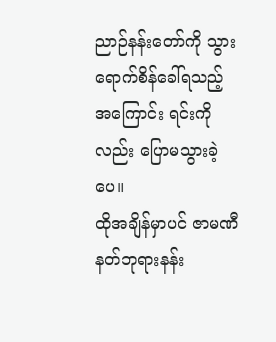ညာဉ်နန်းတော်ကို သွားရောက်စိန်ခေါ်ရသည့် အကြောင်း ရင်းကိုလည်း ပြောမသွားခဲ့ပေ။
ထိုအချိန်မှာပင် ဇာမဏီနတ်ဘုရားနန်း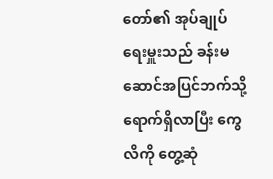တော်၏ အုပ်ချုပ်ရေးမှူးသည် ခန်းမဆောင်အပြင်ဘက်သို့ရောက်ရှိလာပြီး ကွေလိကို တွေ့ဆုံ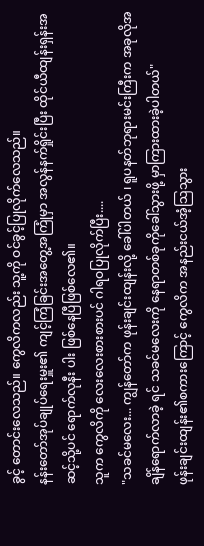ခွင့် တောင်းလေသည်။ ကွေလိကလည်း သူ့ကို ဝင်ခွင့်ပြုလိုက်လေသည်။
နန်းတော်အုပ်ချုပ်ရေးမှူး၏ ကျင့်ကြံခြင်းအတွေ့အကြုံမှာ အလွန်နက်ရှိုင်းပြီး ထိုင်ယီထျန်းရှန်းအဆင့်သို့ပင် ရောက်လုနီး ပါး ဖြစ်နေပြီဖြစ်လေ၏။
သူက ကွေလိကို လေးလေးစားစားပင် ဂါရဝပြုလိုက်ပြီး....
"သခင်မလေး... ကျွန်တော်က ဖုန်းချင်းထျန်းလို့ ခေါ်ပါတယ် ၊ ရူပနတ်ဘုရားမင်းကြီးက အခုလိုအချိန်ရောက်လာခဲ့ ရင် သခင်မလေးကို နေရာတစ်ခုကိုခေါ်သွားဖို့ မှာကြားထားခဲ့ပါတယ်"
ဖုန်းချင်းထျန်း၏စကားကြောင့် ကွေလိက အနည်းငယ်အံ့သြသွား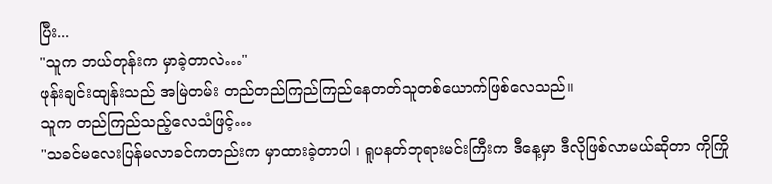ပြီး...
"သူက ဘယ်တုန်းက မှာခဲ့တာလဲ…"
ဖုန်းချင်းထျန်းသည် အမြဲတမ်း တည်တည်ကြည်ကြည်နေတတ်သူတစ်ယောက်ဖြစ်လေသည်။
သူက တည်ကြည်သည့်လေသံဖြင့်…
"သခင်မလေးပြန်မလာခင်ကတည်းက မှာထားခဲ့တာပါ ၊ ရူပနတ်ဘုရားမင်းကြီးက ဒီနေ့မှာ ဒီလိုဖြစ်လာမယ်ဆိုတာ ကိုကြို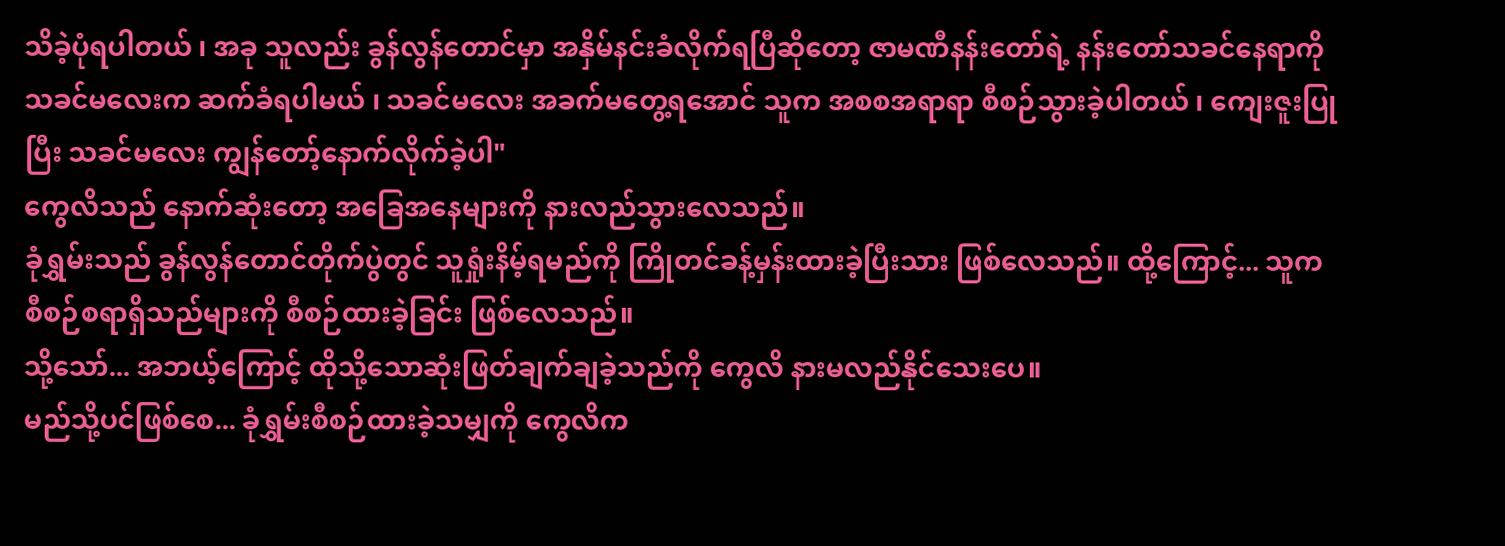သိခဲ့ပုံရပါတယ် ၊ အခု သူလည်း ခွန်လွန်တောင်မှာ အနှိမ်နင်းခံလိုက်ရပြီဆိုတော့ ဇာမဏီနန်းတော်ရဲ့ နန်းတော်သခင်နေရာကို သခင်မလေးက ဆက်ခံရပါမယ် ၊ သခင်မလေး အခက်မတွေ့ရအောင် သူက အစစအရာရာ စီစဉ်သွားခဲ့ပါတယ် ၊ ကျေးဇူးပြုပြီး သခင်မလေး ကျွန်တော့်နောက်လိုက်ခဲ့ပါ"
ကွေလိသည် နောက်ဆုံးတော့ အခြေအနေများကို နားလည်သွားလေသည်။
ခုံရွှမ်းသည် ခွန်လွန်တောင်တိုက်ပွဲတွင် သူရှုံးနိမ့်ရမည်ကို ကြိုတင်ခန့်မှန်းထားခဲ့ပြီးသား ဖြစ်လေသည်။ ထို့ကြောင့်... သူက စီစဉ်စရာရှိသည်များကို စီစဉ်ထားခဲ့ခြင်း ဖြစ်လေသည်။
သို့သော်... အဘယ့်ကြောင့် ထိုသို့သောဆုံးဖြတ်ချက်ချခဲ့သည်ကို ကွေလိ နားမလည်နိုင်သေးပေ။
မည်သို့ပင်ဖြစ်စေ... ခုံရွှမ်းစီစဉ်ထားခဲ့သမျှကို ကွေလိက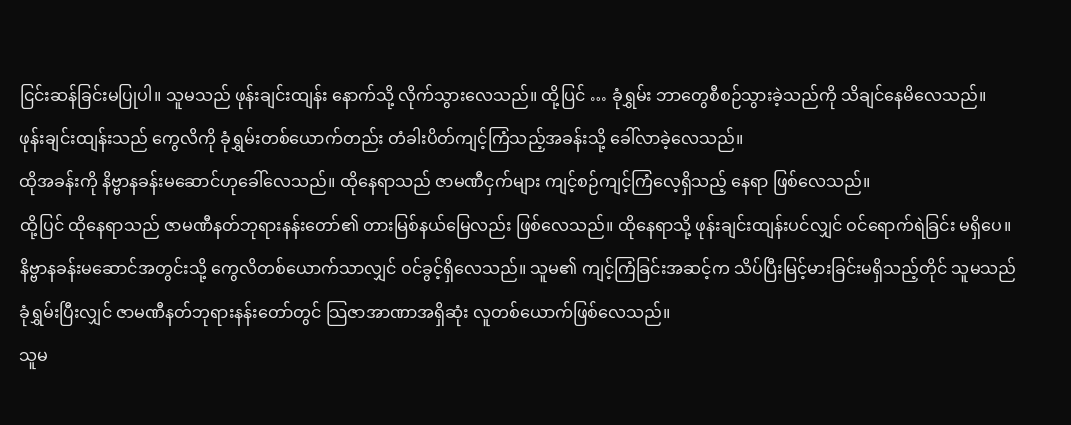ငြင်းဆန်ခြင်းမပြုပါ။ သူမသည် ဖုန်းချင်းထျန်း နောက်သို့ လိုက်သွားလေသည်။ ထို့ပြင် … ခုံရွှမ်း ဘာတွေစီစဉ်သွားခဲ့သည်ကို သိချင်နေမိလေသည်။
ဖုန်းချင်းထျန်းသည် ကွေလိကို ခုံရွှမ်းတစ်ယောက်တည်း တံခါးပိတ်ကျင့်ကြံသည့်အခန်းသို့ ခေါ်လာခဲ့လေသည်။
ထိုအခန်းကို နိဗ္ဗာနခန်းမဆောင်ဟုခေါ်လေသည်။ ထိုနေရာသည် ဇာမဏီငှက်များ ကျင့်စဉ်ကျင့်ကြံလေ့ရှိသည့် နေရာ ဖြစ်လေသည်။
ထို့ပြင် ထိုနေရာသည် ဇာမဏီနတ်ဘုရားနန်းတော်၏ တားမြစ်နယ်မြေလည်း ဖြစ်လေသည်။ ထိုနေရာသို့ ဖုန်းချင်းထျန်းပင်လျှင် ဝင်ရောက်ရဲခြင်း မရှိပေ။
နိဗ္ဗာနခန်းမဆောင်အတွင်းသို့ ကွေလိတစ်ယောက်သာလျှင် ဝင်ခွင့်ရှိလေသည်။ သူမ၏ ကျင့်ကြံခြင်းအဆင့်က သိပ်ပြီးမြင့်မားခြင်းမရှိသည့်တိုင် သူမသည် ခုံရွှမ်းပြီးလျှင် ဇာမဏီနတ်ဘုရားနန်းတော်တွင် သြဇာအာဏာအရှိဆုံး လူတစ်ယောက်ဖြစ်လေသည်။
သူမ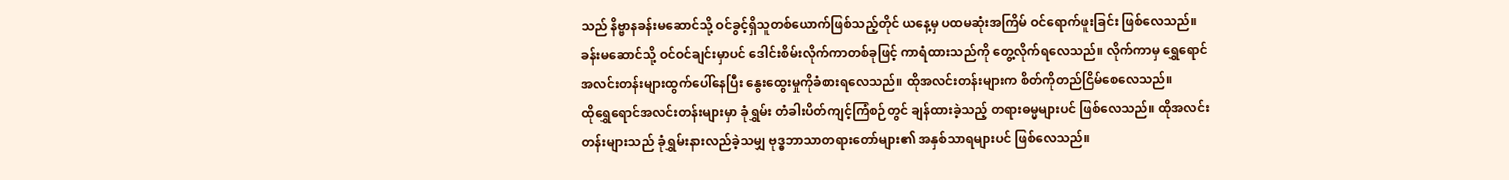သည် နိဗ္ဗာနခန်းမဆောင်သို့ ဝင်ခွင့်ရှိသူတစ်ယောက်ဖြစ်သည့်တိုင် ယနေ့မှ ပထမဆုံးအကြိမ် ဝင်ရောက်ဖူးခြင်း ဖြစ်လေသည်။
ခန်းမဆောင်သို့ ဝင်ဝင်ချင်းမှာပင် ဒေါင်းစိမ်းလိုက်ကာတစ်ခုဖြင့် ကာရံထားသည်ကို တွေ့လိုက်ရလေသည်။ လိုက်ကာမှ ရွှေရောင်အလင်းတန်းများထွက်ပေါ်နေပြီး နွေးထွေးမှုကိုခံစားရလေသည်။ ထိုအလင်းတန်းများက စိတ်ကိုတည်ငြိမ်စေလေသည်။
ထိုရွှေရောင်အလင်းတန်းများမှာ ခုံရွှမ်း တံခါးပိတ်ကျင့်ကြံစဉ်တွင် ချန်ထားခဲ့သည့် တရားဓမ္မများပင် ဖြစ်လေသည်။ ထိုအလင်းတန်းများသည် ခုံရွှမ်းနားလည်ခဲ့သမျှ ဗုဒ္ဓဘာသာတရားတော်များ၏ အနှစ်သာရများပင် ဖြစ်လေသည်။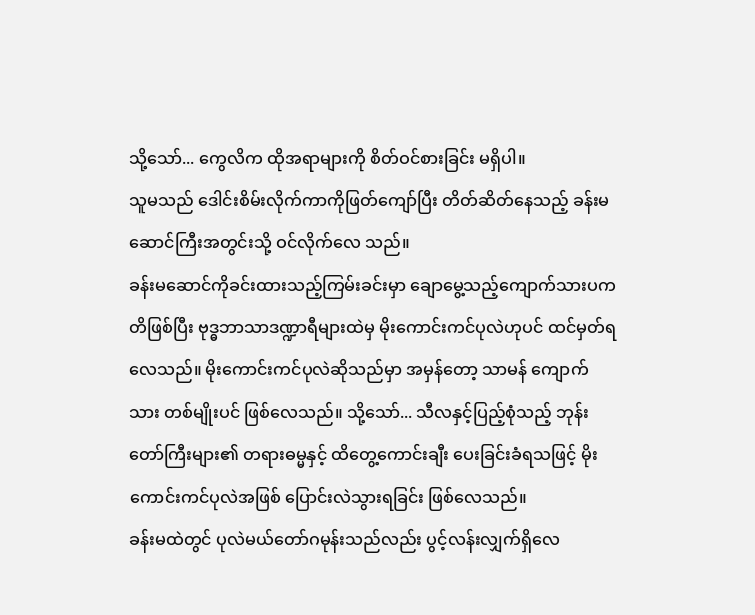သို့သော်... ကွေလိက ထိုအရာများကို စိတ်ဝင်စားခြင်း မရှိပါ။
သူမသည် ဒေါင်းစိမ်းလိုက်ကာကိုဖြတ်ကျော်ပြီး တိတ်ဆိတ်နေသည့် ခန်းမဆောင်ကြီးအတွင်းသို့ ဝင်လိုက်လေ သည်။
ခန်းမဆောင်ကိုခင်းထားသည့်ကြမ်းခင်းမှာ ချောမွေ့သည့်ကျောက်သားပကတိဖြစ်ပြီး ဗုဒ္ဓဘာသာဒဏ္ဍာရီများထဲမှ မိုးကောင်းကင်ပုလဲဟုပင် ထင်မှတ်ရလေသည်။ မိုးကောင်းကင်ပုလဲဆိုသည်မှာ အမှန်တော့ သာမန် ကျောက်သား တစ်မျိုးပင် ဖြစ်လေသည်။ သို့သော်... သီလနှင့်ပြည့်စုံသည့် ဘုန်းတော်ကြီးများ၏ တရားဓမ္မနှင့် ထိတွေ့ကောင်းချီး ပေးခြင်းခံရသဖြင့် မိုးကောင်းကင်ပုလဲအဖြစ် ပြောင်းလဲသွားရခြင်း ဖြစ်လေသည်။
ခန်းမထဲတွင် ပုလဲမယ်တော်ဂမုန်းသည်လည်း ပွင့်လန်းလျှက်ရှိလေ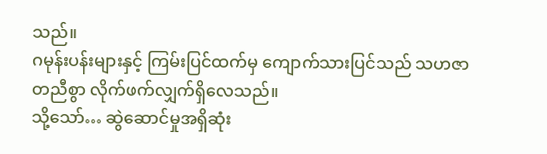သည်။
ဂမုန်းပန်းများနှင့် ကြမ်းပြင်ထက်မှ ကျောက်သားပြင်သည် သဟဇာတညီစွာ လိုက်ဖက်လျှက်ရှိလေသည်။
သို့သော်… ဆွဲဆောင်မှုအရှိဆုံး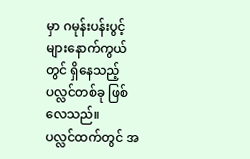မှာ ဂမုန်းပန်းပွင့်များနောက်ကွယ်တွင် ရှိနေသည့် ပလ္လင်တစ်ခု ဖြစ်လေသည်။
ပလ္လင်ထက်တွင် အ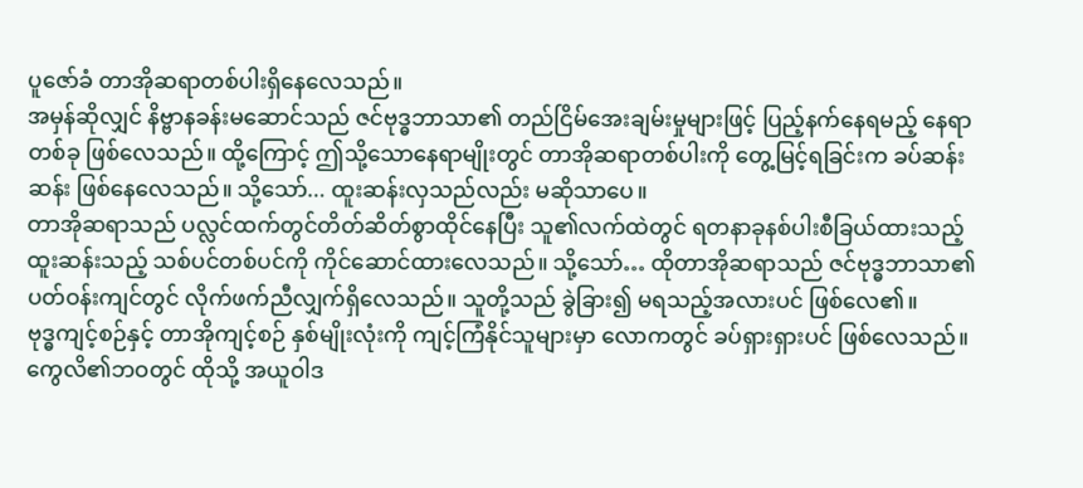ပူဇော်ခံ တာအိုဆရာတစ်ပါးရှိနေလေသည်။
အမှန်ဆိုလျှင် နိဗ္ဗာနခန်းမဆောင်သည် ဇင်ဗုဒ္ဓဘာသာ၏ တည်ငြိမ်အေးချမ်းမှုများဖြင့် ပြည့်နက်နေရမည့် နေရာတစ်ခု ဖြစ်လေသည်။ ထို့ကြောင့် ဤသို့သောနေရာမျိုးတွင် တာအိုဆရာတစ်ပါးကို တွေ့မြင့်ရခြင်းက ခပ်ဆန်းဆန်း ဖြစ်နေလေသည်။ သို့သော်... ထူးဆန်းလှသည်လည်း မဆိုသာပေ။
တာအိုဆရာသည် ပလ္လင်ထက်တွင်တိတ်ဆိတ်စွာထိုင်နေပြီး သူ၏လက်ထဲတွင် ရတနာခုနစ်ပါးစီခြယ်ထားသည့် ထူးဆန်းသည့် သစ်ပင်တစ်ပင်ကို ကိုင်ဆောင်ထားလေသည်။ သို့သော်… ထိုတာအိုဆရာသည် ဇင်ဗုဒ္ဓဘာသာ၏ ပတ်ဝန်းကျင်တွင် လိုက်ဖက်ညီလျှက်ရှိလေသည်။ သူတို့သည် ခွဲခြား၍ မရသည့်အလားပင် ဖြစ်လေ၏။
ဗုဒ္ဓကျင့်စဉ်နှင့် တာအိုကျင့်စဉ် နှစ်မျိုးလုံးကို ကျင့်ကြံနိုင်သူများမှာ လောကတွင် ခပ်ရှားရှားပင် ဖြစ်လေသည်။ ကွေလိ၏ဘဝတွင် ထိုသို့ အယူဝါဒ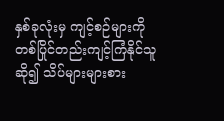နှစ်ခုလုံးမှ ကျင့်စဉ်များကို တစ်ပြိုင်တည်းကျင့်ကြံနိုင်သူဆို၍ သိပ်များများစား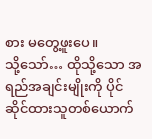စား မတွေ့ဖူးပေ။
သို့သော်… ထိုသို့သော အရည်အချင်းမျိုးကို ပိုင်ဆိုင်ထားသူတစ်ယောက်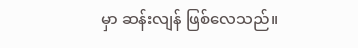မှာ ဆန်းလျန် ဖြစ်လေသည်။